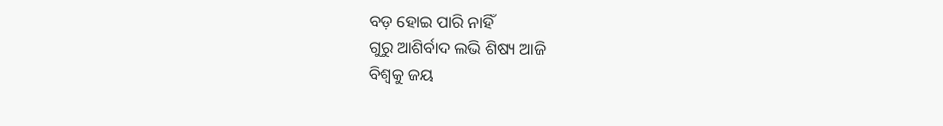ବଡ଼ ହୋଇ ପାରି ନାହିଁ
ଗୁରୁ ଆଶିର୍ବାଦ ଲଭି ଶିଷ୍ୟ ଆଜି
ବିଶ୍ଵକୁ ଜୟ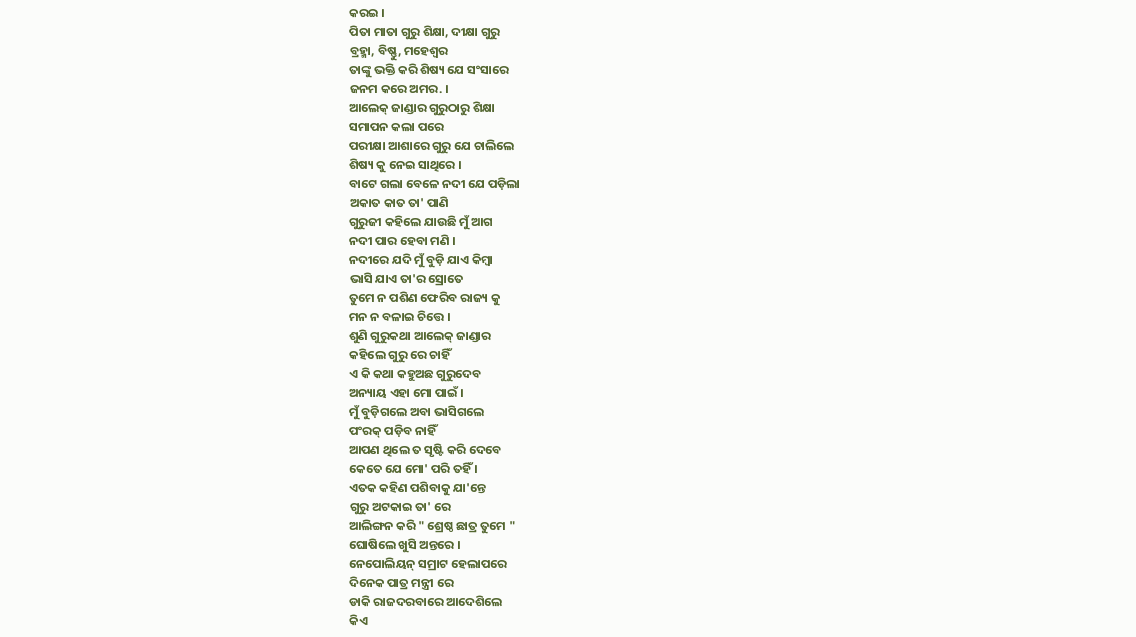କରଇ ।
ପିତା ମାତା ଗୁରୁ ଶିକ୍ଷା, ଦୀକ୍ଷା ଗୁରୁ
ବ୍ରହ୍ମା, ବିଷ୍ଣୁ, ମହେଶ୍ଵର
ତାଙ୍କୁ ଭକ୍ତି କରି ଶିଷ୍ୟ ଯେ ସଂସାରେ
ଜନମ କରେ ଅମର. ।
ଆଲେକ୍ ଜାଣ୍ଡାର ଗୁରୁଠାରୁ ଶିକ୍ଷା
ସମାପନ କଲା ପରେ
ପରୀକ୍ଷା ଆଶାରେ ଗୁରୁ ଯେ ଚାଲିଲେ
ଶିଷ୍ୟ କୁ ନେଇ ସାଥିରେ ।
ବାଟେ ଗଲା ବେଳେ ନଦୀ ଯେ ପଡ଼ିଲା
ଅକାତ କାତ ତା' ପାଣି
ଗୁରୁଜୀ କହିଲେ ଯାଉଛି ମୁଁ ଆଗ
ନଦୀ ପାର ହେବା ମଣି ।
ନଦୀରେ ଯଦି ମୁଁ ବୁଡ଼ି ଯାଏ କିମ୍ବା
ଭାସି ଯାଏ ତା'ର ସ୍ରୋତେ
ତୁମେ ନ ପଶିଣ ଫେରିବ ରାଜ୍ୟ କୁ
ମନ ନ ବଳାଇ ଚିତ୍ତେ ।
ଶୁଣି ଗୁରୁକଥା ଆଲେକ୍ ଜାଣ୍ଡାର
କହିଲେ ଗୁରୁ ରେ ଚାହିଁ
ଏ କି କଥା କହୁଅଛ ଗୁରୁଦେବ
ଅନ୍ୟାୟ ଏହା ମୋ ପାଇଁ ।
ମୁଁ ବୁଡ଼ିଗଲେ ଅବା ଭାସିଗଲେ
ପଂରକ୍ ପଡ଼ିବ ନାହିଁ
ଆପଣ ଥିଲେ ତ ସୃଷ୍ଟି କରି ଦେବେ
କେତେ ଯେ ମୋ' ପରି ତହିଁ ।
ଏତକ କହିଣ ପଶିବାକୁ ଯା'ନ୍ତେ
ଗୁରୁ ଅଟକାଇ ତା' ରେ
ଆଲିଙ୍ଗନ କରି " ଶ୍ରେଷ୍ଠ ଛାତ୍ର ତୁମେ "
ଘୋଷିଲେ ଖୁସି ଅନ୍ତରେ ।
ନେପୋଲିୟନ୍ ସମ୍ରାଟ ହେଲାପରେ
ଦିନେକ ପାତ୍ର ମନ୍ତ୍ରୀ ରେ
ଡାକି ରାଜଦରବାରେ ଆଦେଶିଲେ
କିଏ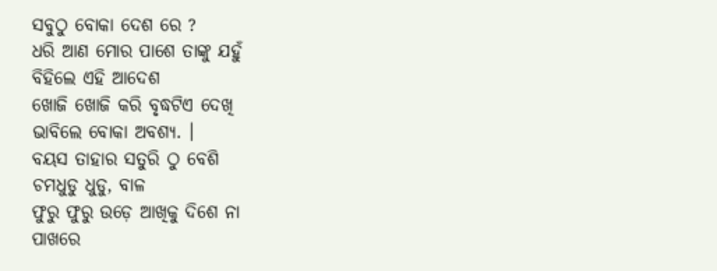ସବୁଠୁ ବୋକା ଦେଶ ରେ ?
ଧରି ଆଣ ମୋର ପାଶେ ତାଙ୍କୁ ଯହୁଁ
ବିହିଲେ ଏହି ଆଦେଶ
ଖୋଜି ଖୋଜି କରି ବୃଦ୍ଧଟିଏ ଦେଖି
ଭାବିଲେ ବୋକା ଅବଶ୍ୟ. ।
ବୟସ ତାହାର ସତୁରି ଠୁ ବେଶି
ଚମଧୁଡୁ ଧୁଡୁ, ବାଳ
ଫୁରୁ ଫୁରୁ ଉଡ଼େ ଆଖିକୁ ଦିଶେ ନା
ପାଖରେ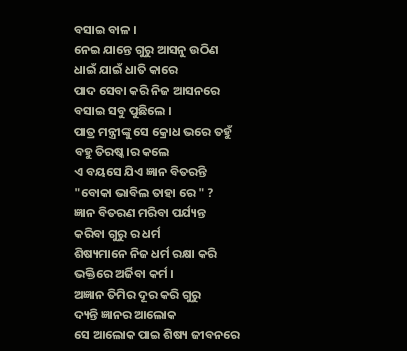ବସାଇ ବାଳ ।
ନେଇ ଯାନ୍ତେ ଗୁରୁ ଆସନୁ ଉଠିଣ
ଧାଇଁ ଯାଇଁ ଧାତି କାରେ
ପାଦ ସେବା କରି ନିଜ ଆସନରେ
ବସାଇ ସବୁ ପୁଛିଲେ ।
ପାତ୍ର ମନ୍ତ୍ରୀଙ୍କୁ ସେ କ୍ରୋଧ ଭରେ ତହୁଁ
ବହୁ ତିରଷ୍କ।ର କଲେ
ଏ ବୟସେ ଯିଏ ଜ୍ଞାନ ବିତରନ୍ତି
"ବୋକା ଭାବିଲ ତାହା ରେ " ?
ଜ୍ଞାନ ବିତରଣ ମରିବା ପର୍ଯ୍ୟନ୍ତ
କରିବା ଗୁରୁ ର ଧର୍ମ
ଶିଷ୍ୟମାନେ ନିଜ ଧର୍ମ ରକ୍ଷା କରି
ଭକ୍ତିରେ ଅର୍ଜିବା କର୍ମ ।
ଅଜ୍ଞାନ ତିମିର ଦୂର କରି ଗୁରୁ
ଦ୍ୟନ୍ତି ଜ୍ଞାନର ଆଲୋକ
ସେ ଆଲୋକ ପାଇ ଶିଷ୍ୟ ଜୀବନରେ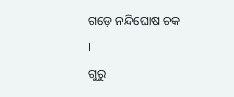ଗଡ଼େ ନନ୍ଦିଘୋଷ ଚକ ।
ଗୁରୁ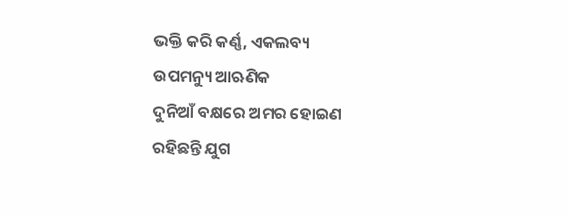ଭକ୍ତି କରି କର୍ଣ୍ଣ, ଏକଲବ୍ୟ
ଉପମନ୍ୟୁ ଆଋଣିକ
ଦୁନିଆଁ ବକ୍ଷରେ ଅମର ହୋଇଣ
ରହିଛନ୍ତି ଯୁଗ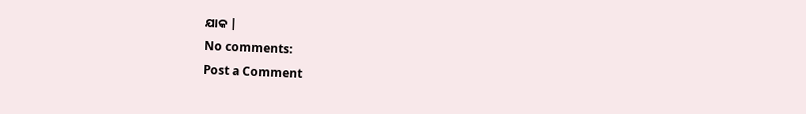ଯାକ |
No comments:
Post a Comment